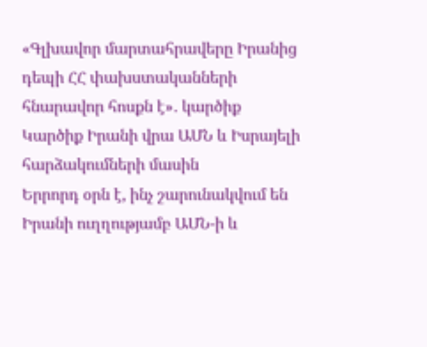«Գլխավոր մարտահրավերը Իրանից դեպի ՀՀ փախստականների հնարավոր հոսքն է»․ կարծիք
Կարծիք Իրանի վրա ԱՄՆ և Իսրայելի հարձակումների մասին
Երրորդ օրն է, ինչ շարունակվում են Իրանի ուղղությամբ ԱՄՆ-ի և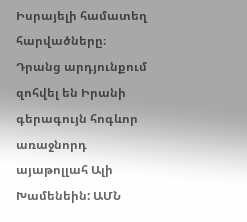Իսրայելի համատեղ հարվածները։ Դրանց արդյունքում զոհվել են Իրանի գերագույն հոգևոր առաջնորդ այաթոլլահ Ալի Խամենեին: ԱՄՆ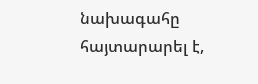նախագահը հայտարարել է,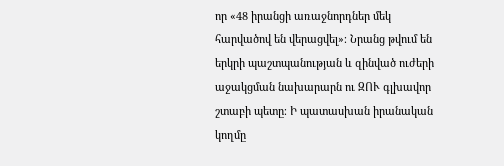որ «48 իրանցի առաջնորդներ մեկ հարվածով են վերացվել»։ Նրանց թվում են երկրի պաշտպանության և զինված ուժերի աջակցման նախարարն ու ԶՈՒ գլխավոր շտաբի պետը։ Ի պատասխան իրանական կողմը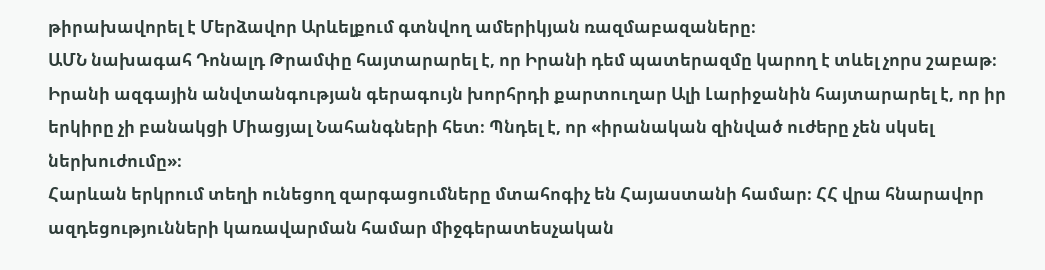թիրախավորել է Մերձավոր Արևելքում գտնվող ամերիկյան ռազմաբազաները։
ԱՄՆ նախագահ Դոնալդ Թրամփը հայտարարել է, որ Իրանի դեմ պատերազմը կարող է տևել չորս շաբաթ։ Իրանի ազգային անվտանգության գերագույն խորհրդի քարտուղար Ալի Լարիջանին հայտարարել է, որ իր երկիրը չի բանակցի Միացյալ Նահանգների հետ։ Պնդել է, որ «իրանական զինված ուժերը չեն սկսել ներխուժումը»։
Հարևան երկրում տեղի ունեցող զարգացումները մտահոգիչ են Հայաստանի համար։ ՀՀ վրա հնարավոր ազդեցությունների կառավարման համար միջգերատեսչական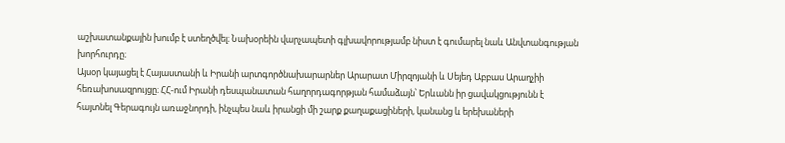աշխատանքային խումբ է ստեղծվել։ Նախօրեին վարչապետի գլխավորությամբ նիստ է գումարել նաև Անվտանգության խորհուրդը։
Այսօր կայացել է Հայաստանի և Իրանի արտգործնախարարներ Արարատ Միրզոյանի և Սեյեդ Աբբաս Արաղչիի հեռախոսազրույցը։ ՀՀ-ում Իրանի դեսպանատան հաղորդագորթյան համաձայն՝ Երևանն իր ցավակցությունն է հայտնել Գերագույն առաջնորդի, ինչպես նաև իրանցի մի շարք քաղաքացիների, կանանց և երեխաների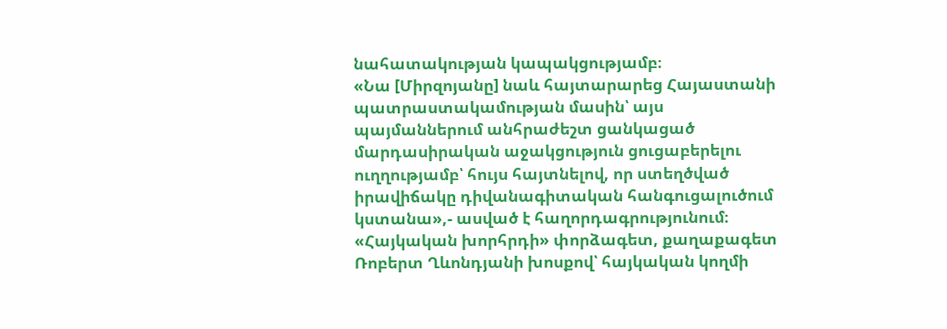նահատակության կապակցությամբ։
«Նա [Միրզոյանը] նաև հայտարարեց Հայաստանի պատրաստակամության մասին՝ այս պայմաններում անհրաժեշտ ցանկացած մարդասիրական աջակցություն ցուցաբերելու ուղղությամբ՝ հույս հայտնելով, որ ստեղծված իրավիճակը դիվանագիտական հանգուցալուծում կստանա»,- ասված է հաղորդագրությունում։
«Հայկական խորհրդի» փորձագետ, քաղաքագետ Ռոբերտ Ղևոնդյանի խոսքով՝ հայկական կողմի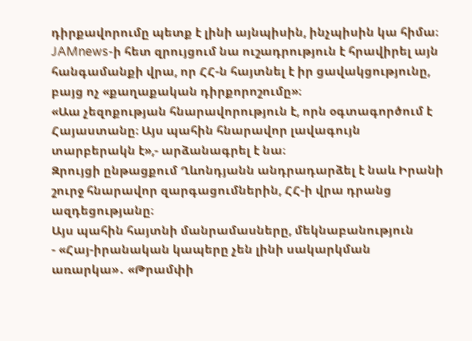դիրքավորումը պետք է լինի այնպիսին, ինչպիսին կա հիմա։ JAMnews-ի հետ զրույցում նա ուշադրություն է հրավիրել այն հանգամանքի վրա, որ ՀՀ-ն հայտնել է իր ցավակցությունը, բայց ոչ «քաղաքական դիրքորոշումը»։
«Աա չեզոքության հնարավորություն է, որն օգտագործում է Հայաստանը։ Այս պահին հնարավոր լավագույն տարբերակն է»,- արձանագրել է նա։
Զրույցի ընթացքում Ղևոնդյանն անդրադարձել է նաև Իրանի շուրջ հնարավոր զարգացումներին, ՀՀ-ի վրա դրանց ազդեցությանը։
Այս պահին հայտնի մանրամասները, մեկնաբանություն
- «Հայ-իրանական կապերը չեն լինի սակարկման առարկա»․ «Թրամփի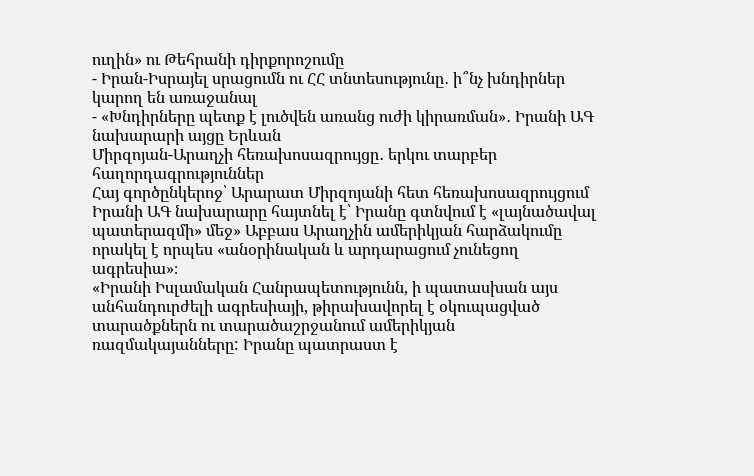ուղին» ու Թեհրանի դիրքորոշումը
- Իրան-Իսրայել սրացումն ու ՀՀ տնտեսությունը․ ի՞նչ խնդիրներ կարող են առաջանալ
- «Խնդիրները պետք է լուծվեն առանց ուժի կիրառման»․ Իրանի ԱԳ նախարարի այցը Երևան
Միրզոյան-Արաղչի հեռախոսազրույցը․ երկու տարբեր հաղորդագրություններ
Հայ գործընկերոջ՝ Արարատ Միրզոյանի հետ հեռախոսազրույցում Իրանի ԱԳ նախարարը հայտնել է՝ Իրանը գտնվում է «լայնածավալ պատերազմի» մեջ» Աբբաս Արաղչին ամերիկյան հարձակումը որակել է որպես «անօրինական և արդարացում չունեցող ագրեսիա»։
«Իրանի Իսլամական Հանրապետությունն, ի պատասխան այս անհանդուրժելի ագրեսիայի, թիրախավորել է օկուպացված տարածքներն ու տարածաշրջանում ամերիկյան ռազմակայանները: Իրանը պատրաստ է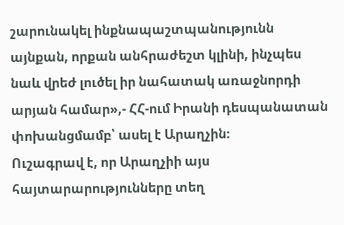շարունակել ինքնապաշտպանությունն այնքան, որքան անհրաժեշտ կլինի, ինչպես նաև վրեժ լուծել իր նահատակ առաջնորդի արյան համար»,- ՀՀ-ում Իրանի դեսպանատան փոխանցմամբ՝ ասել է Արաղչին։
Ուշագրավ է, որ Արաղչիի այս հայտարարությունները տեղ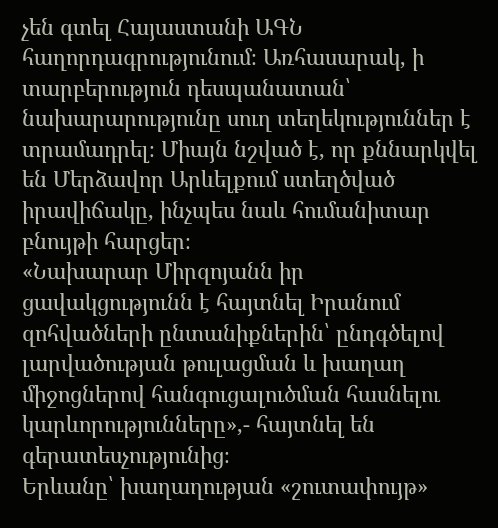չեն գտել Հայաստանի ԱԳՆ հաղորդագրությունում։ Առհասարակ, ի տարբերություն դեսպանատան՝ նախարարությունը սուղ տեղեկություններ է տրամադրել։ Միայն նշված է, որ քննարկվել են Մերձավոր Արևելքում ստեղծված իրավիճակը, ինչպես նաև հումանիտար բնույթի հարցեր։
«Նախարար Միրզոյանն իր ցավակցությունն է հայտնել Իրանում զոհվածների ընտանիքներին՝ ընդգծելով լարվածության թուլացման և խաղաղ միջոցներով հանգուցալուծման հասնելու կարևորությունները»,- հայտնել են գերատեսչությունից։
Երևանը՝ խաղաղության «շուտափույթ»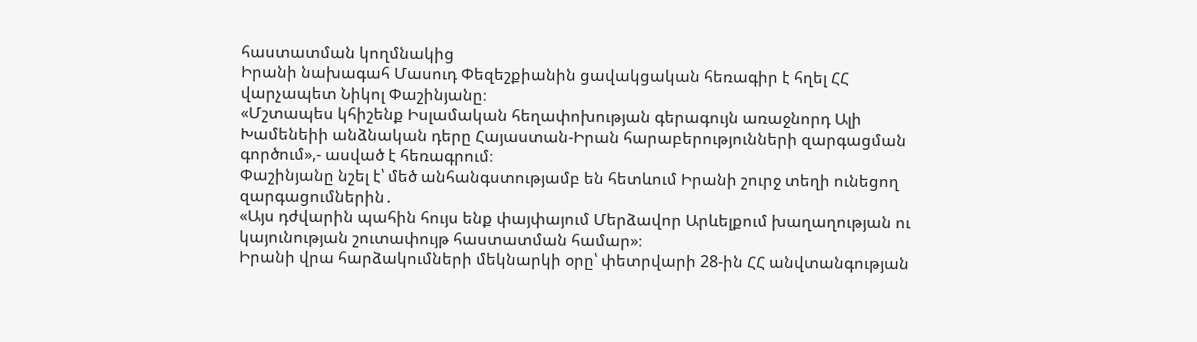հաստատման կողմնակից
Իրանի նախագահ Մասուդ Փեզեշքիանին ցավակցական հեռագիր է հղել ՀՀ վարչապետ Նիկոլ Փաշինյանը։
«Մշտապես կհիշենք Իսլամական հեղափոխության գերագույն առաջնորդ Ալի Խամենեիի անձնական դերը Հայաստան-Իրան հարաբերությունների զարգացման գործում»,- ասված է հեռագրում։
Փաշինյանը նշել է՝ մեծ անհանգստությամբ են հետևում Իրանի շուրջ տեղի ունեցող զարգացումներին․
«Այս դժվարին պահին հույս ենք փայփայում Մերձավոր Արևելքում խաղաղության ու կայունության շուտափույթ հաստատման համար»։
Իրանի վրա հարձակումների մեկնարկի օրը՝ փետրվարի 28-ին ՀՀ անվտանգության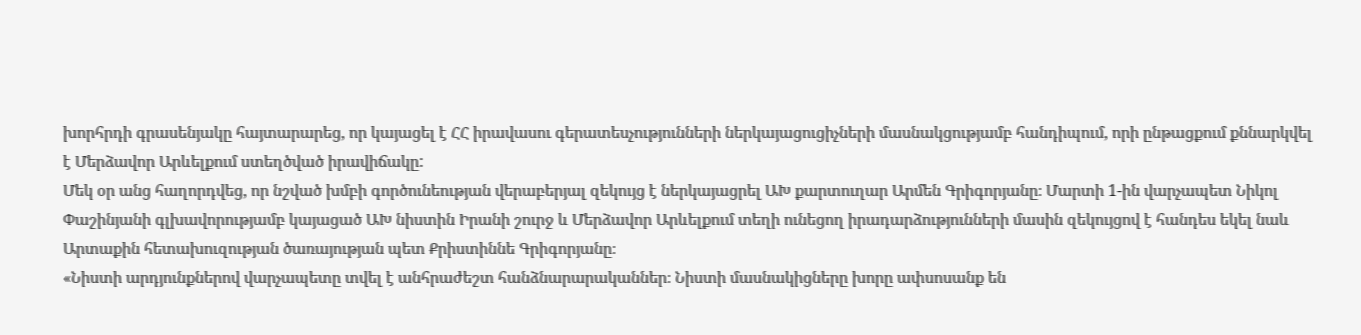խորհրդի գրասենյակը հայտարարեց, որ կայացել է ՀՀ իրավասու գերատեսչությունների ներկայացուցիչների մասնակցությամբ հանդիպում, որի ընթացքում քննարկվել է Մերձավոր Արևելքում ստեղծված իրավիճակը:
Մեկ օր անց հաղորդվեց, որ նշված խմբի գործունեության վերաբերյալ զեկույց է ներկայացրել ԱԽ քարտուղար Արմեն Գրիգորյանը։ Մարտի 1-ին վարչապետ Նիկոլ Փաշինյանի գլխավորությամբ կայացած ԱԽ նիստին Իրանի շուրջ և Մերձավոր Արևելքում տեղի ունեցող իրադարձությունների մասին զեկույցով է հանդես եկել նաև Արտաքին հետախուզության ծառայության պետ Քրիստիննե Գրիգորյանը։
«Նիստի արդյունքներով վարչապետը տվել է անհրաժեշտ հանձնարարականներ։ Նիստի մասնակիցները խորը ափսոսանք են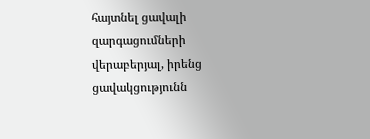հայտնել ցավալի զարգացումների վերաբերյալ, իրենց ցավակցությունն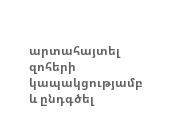արտահայտել զոհերի կապակցությամբ և ընդգծել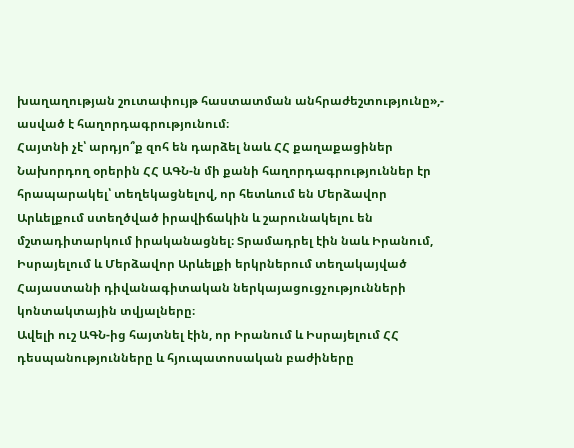խաղաղության շուտափույթ հաստատման անհրաժեշտությունը»,- ասված է հաղորդագրությունում։
Հայտնի չէ՝ արդյո՞ք զոհ են դարձել նաև ՀՀ քաղաքացիներ
Նախորդող օրերին ՀՀ ԱԳՆ-ն մի քանի հաղորդագրություններ էր հրապարակել՝ տեղեկացնելով, որ հետևում են Մերձավոր Արևելքում ստեղծված իրավիճակին և շարունակելու են մշտադիտարկում իրականացնել։ Տրամադրել էին նաև Իրանում, Իսրայելում և Մերձավոր Արևելքի երկրներում տեղակայված Հայաստանի դիվանագիտական ներկայացուցչությունների կոնտակտային տվյալները։
Ավելի ուշ ԱԳՆ-ից հայտնել էին, որ Իրանում և Իսրայելում ՀՀ դեսպանությունները և հյուպատոսական բաժիները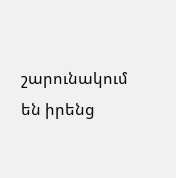շարունակում են իրենց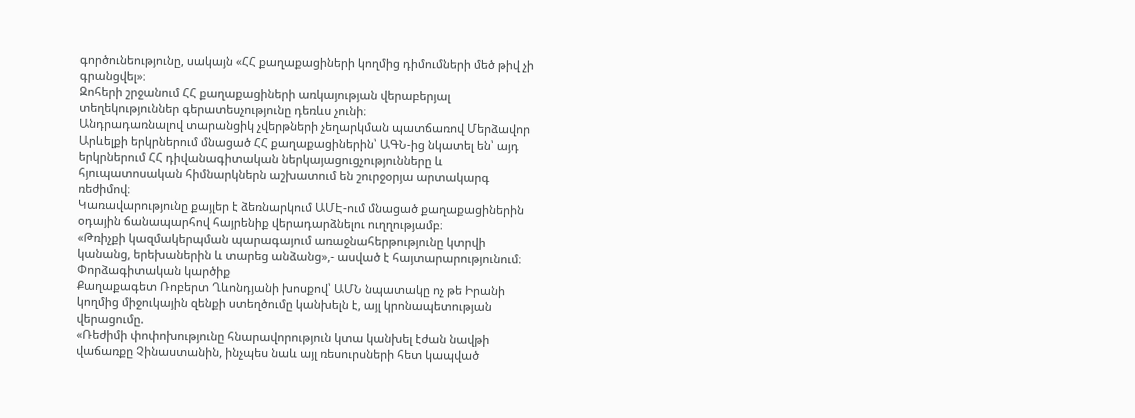գործունեությունը, սակայն «ՀՀ քաղաքացիների կողմից դիմումների մեծ թիվ չի գրանցվել»։
Զոհերի շրջանում ՀՀ քաղաքացիների առկայության վերաբերյալ տեղեկություններ գերատեսչությունը դեռևս չունի։
Անդրադառնալով տարանցիկ չվերթների չեղարկման պատճառով Մերձավոր Արևելքի երկրներում մնացած ՀՀ քաղաքացիներին՝ ԱԳՆ-ից նկատել են՝ այդ երկրներում ՀՀ դիվանագիտական ներկայացուցչությունները և հյուպատոսական հիմնարկներն աշխատում են շուրջօրյա արտակարգ ռեժիմով։
Կառավարությունը քայլեր է ձեռնարկում ԱՄԷ-ում մնացած քաղաքացիներին օդային ճանապարհով հայրենիք վերադարձնելու ուղղությամբ։
«Թռիչքի կազմակերպման պարագայում առաջնահերթությունը կտրվի կանանց, երեխաներին և տարեց անձանց»,- ասված է հայտարարությունում։
Փորձագիտական կարծիք
Քաղաքագետ Ռոբերտ Ղևոնդյանի խոսքով՝ ԱՄՆ նպատակը ոչ թե Իրանի կողմից միջուկային զենքի ստեղծումը կանխելն է, այլ կրոնապետության վերացումը.
«Ռեժիմի փոփոխությունը հնարավորություն կտա կանխել էժան նավթի վաճառքը Չինաստանին, ինչպես նաև այլ ռեսուրսների հետ կապված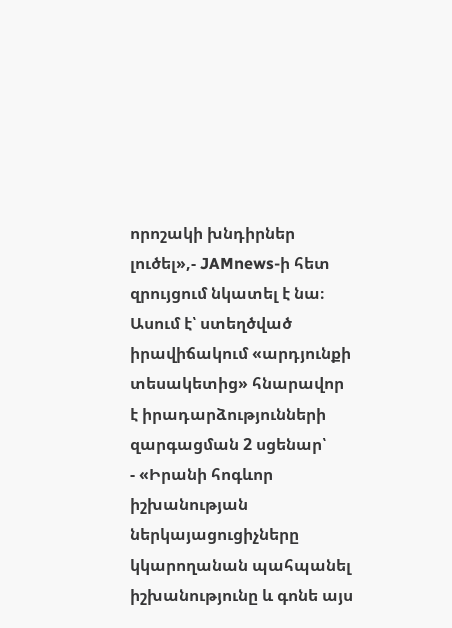որոշակի խնդիրներ լուծել»,- JAMnews-ի հետ զրույցում նկատել է նա։
Ասում է՝ ստեղծված իրավիճակում «արդյունքի տեսակետից» հնարավոր է իրադարձությունների զարգացման 2 սցենար՝
- «Իրանի հոգևոր իշխանության ներկայացուցիչները կկարողանան պահպանել իշխանությունը և գոնե այս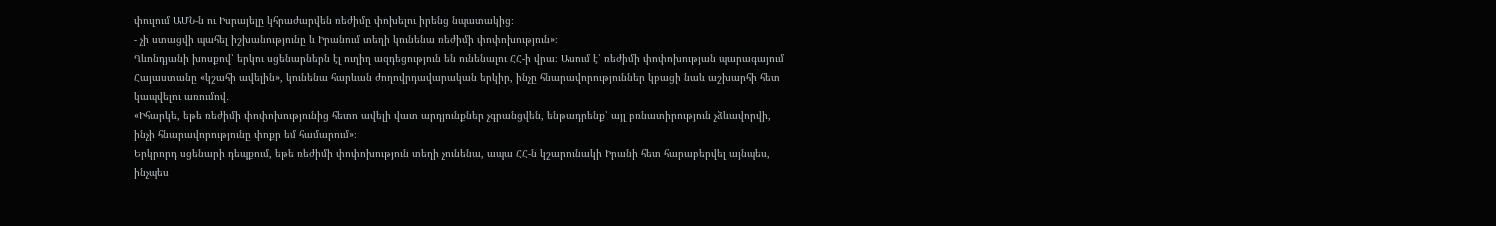փուլում ԱՄՆ-ն ու Իսրայելը կհրաժարվեն ռեժիմը փոխելու իրենց նպատակից։
- չի ստացվի պահել իշխանությունը և Իրանում տեղի կունենա ռեժիմի փոփոխություն»։
Ղևոնդյանի խոսքով՝ երկու սցենարներն էլ ուղիղ ազդեցություն են ունենալու ՀՀ-ի վրա։ Ասում է՝ ռեժիմի փոփոխության պարագայում Հայաստանը «կշահի ավելին», կունենա հարևան ժողովրդավարական երկիր, ինչը հնարավորություններ կբացի նաև աշխարհի հետ կապվելու առումով․
«Իհարկե, եթե ռեժիմի փոփոխությունից հետո ավելի վատ արդյունքներ չգրանցվեն, ենթադրենք՝ այլ բռնատիրություն չձևավորվի, ինչի հնարավորությունը փոքր եմ համարում»։
Երկրորդ սցենարի դեպքում, եթե ռեժիմի փոփոխություն տեղի չունենա, ապա ՀՀ-ն կշարունակի Իրանի հետ հարաբերվել այնպես, ինչպես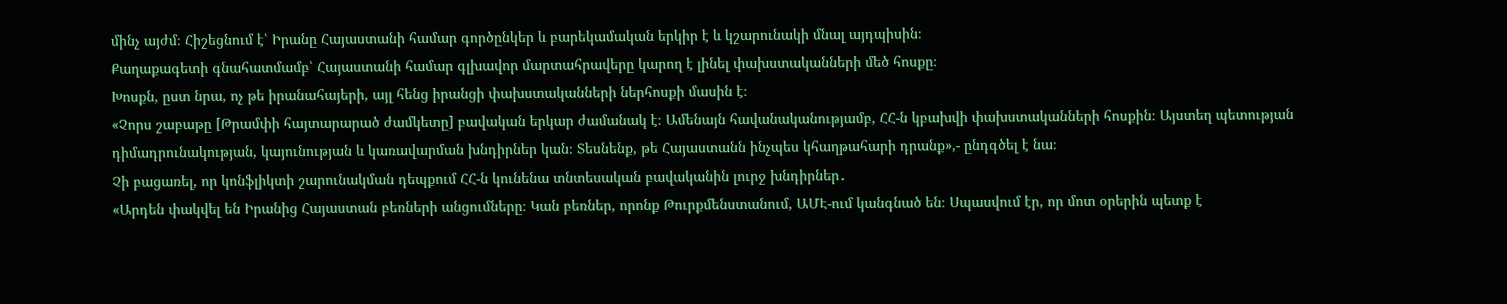մինչ այժմ։ Հիշեցնում է՝ Իրանը Հայաստանի համար գործընկեր և բարեկամական երկիր է և կշարունակի մնալ այդպիսին։
Քաղաքագետի գնահատմամբ՝ Հայաստանի համար գլխավոր մարտահրավերը կարող է լինել փախստականների մեծ հոսքը։
Խոսքն, ըստ նրա, ոչ թե իրանահայերի, այլ հենց իրանցի փախստականների ներհոսքի մասին է։
«Չորս շաբաթը [Թրամփի հայտարարած ժամկետը] բավական երկար ժամանակ է։ Ամենայն հավանականությամբ, ՀՀ-ն կբախվի փախստականների հոսքին։ Այստեղ պետության դիմադրունակության, կայունության և կառավարման խնդիրներ կան։ Տեսնենք, թե Հայաստանն ինչպես կհաղթահարի դրանք»,- ընդգծել է նա։
Չի բացառել, որ կոնֆլիկտի շարունակման դեպքում ՀՀ-ն կունենա տնտեսական բավականին լուրջ խնդիրներ․
«Արդեն փակվել են Իրանից Հայաստան բեռների անցումները։ Կան բեռներ, որոնք Թուրքմենստանում, ԱՄԷ-ում կանգնած են։ Սպասվում էր, որ մոտ օրերին պետք է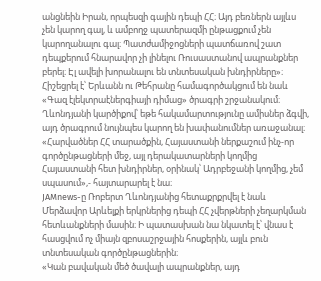անցնեին Իրան, որպեսզի գային դեպի ՀՀ։ Այդ բեռներն այլևս չեն կարող գալ, և ամբողջ պատերազմի ընթացքում չեն կարողանալու գալ։ Պատժամիջոցների պատճառով շատ դեպքերում հնարավոր չի լինելու Ռուսաստանով ապրանքներ բերել։ Էլ ավելի խորանալու են տնտեսական խնդիրները»։
Հիշեցրել է՝ Երևանն ու Թեհրանը համագործակցում են նաև «Գազ էլեկտրաէներգիայի դիմաց» ծրագրի շրջանակում։ Ղևոնդյանի կարծիքով՝ եթե հակամարտությունը ամիսներ ձգվի, այդ ծրագրում նույնպես կարող են խափանումներ առաջանալ։
«Հարվածներ ՀՀ տարածքին, Հայաստանի ներքաշում ինչ-որ գործընթացների մեջ, այլ դերակատարների կողմից Հայաստանի հետ խնդիրներ, օրինակ՝ Ադրբեջանի կողմից, չեմ սպասում»,- հայտարարել է նա։
JAMnews-ը Ռոբերտ Ղևոնդյանից հետաքրքրվել է նաև Մերձավոր Արևելքի երկրներից դեպի ՀՀ չվերթների չեղարկման հետևանքների մասին։ Ի պատասխան նա նկատել է՝ վնաս է հասցվում ոչ միայն զբոսաշրջային հոսքերին, այլև բուն տնտեսական գործընթացներին։
«Կան բավական մեծ ծավալի ապրանքներ, այդ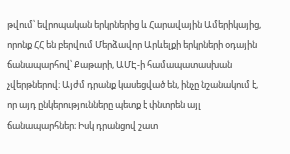թվում՝ եվրոպական երկրներից և Հարավային Ամերիկայից, որոնք ՀՀ են բերվում Մերձավոր Արևելքի երկրների օդային ճանապարհով՝ Քաթարի, ԱՄԷ-ի համապատասխան չվերթներով։ Այժմ դրանք կասեցված են, ինչը նշանակում է, որ այդ ընկերությունները պետք է փնտրեն այլ ճանապարհներ։ Իսկ դրանցով շատ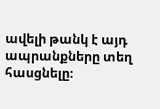ավելի թանկ է այդ ապրանքները տեղ հասցնելը։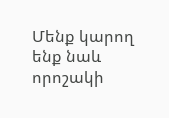Մենք կարող ենք նաև որոշակի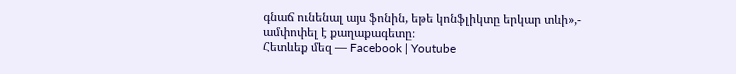գնաճ ունենալ այս ֆոնին, եթե կոնֆլիկտը երկար տևի»,- ամփոփել է քաղաքագետը։
Հետևեք մեզ — Facebook | Youtube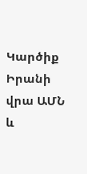Կարծիք Իրանի վրա ԱՄՆ և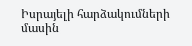Իսրայելի հարձակումների մասին